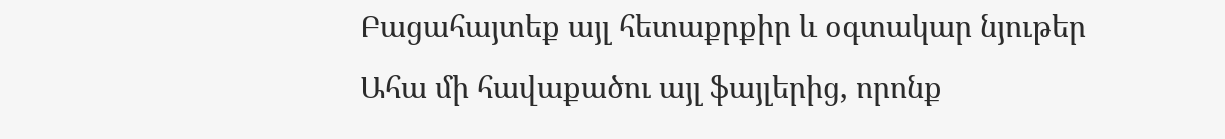Բացահայտեք այլ հետաքրքիր և օգտակար նյութեր
Ահա մի հավաքածու այլ ֆայլերից, որոնք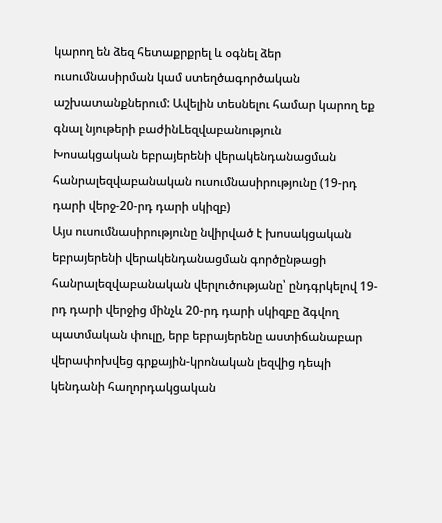կարող են ձեզ հետաքրքրել և օգնել ձեր ուսումնասիրման կամ ստեղծագործական աշխատանքներում: Ավելին տեսնելու համար կարող եք գնալ նյութերի բաժինLեզվաբանություն
Խոսակցական եբրայերենի վերակենդանացման հանրալեզվաբանական ուսումնասիրությունը (19-րդ դարի վերջ-20-րդ դարի սկիզբ)
Այս ուսումնասիրությունը նվիրված է խոսակցական եբրայերենի վերակենդանացման գործընթացի հանրալեզվաբանական վերլուծությանը՝ ընդգրկելով 19-րդ դարի վերջից մինչև 20-րդ դարի սկիզբը ձգվող պատմական փուլը, երբ եբրայերենը աստիճանաբար վերափոխվեց գրքային-կրոնական լեզվից դեպի կենդանի հաղորդակցական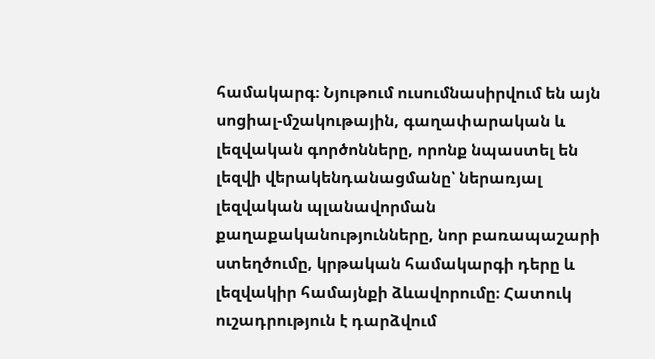համակարգ։ Նյութում ուսումնասիրվում են այն սոցիալ-մշակութային, գաղափարական և լեզվական գործոնները, որոնք նպաստել են լեզվի վերակենդանացմանը՝ ներառյալ լեզվական պլանավորման քաղաքականությունները, նոր բառապաշարի ստեղծումը, կրթական համակարգի դերը և լեզվակիր համայնքի ձևավորումը։ Հատուկ ուշադրություն է դարձվում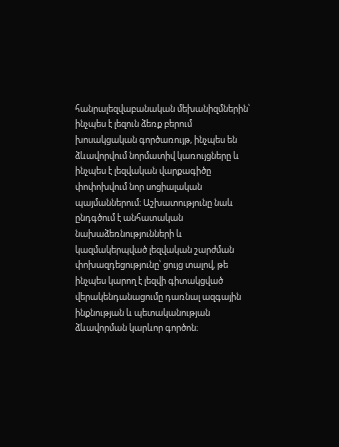հանրալեզվաբանական մեխանիզմներին՝ ինչպես է լեզուն ձեռք բերում խոսակցական գործառույթ, ինչպես են ձևավորվում նորմատիվ կառույցները և ինչպես է լեզվական վարքագիծը փոփոխվում նոր սոցիալական պայմաններում։ Աշխատությունը նաև ընդգծում է անհատական նախաձեռնությունների և կազմակերպված լեզվական շարժման փոխազդեցությունը՝ ցույց տալով, թե ինչպես կարող է լեզվի գիտակցված վերակենդանացումը դառնալ ազգային ինքնության և պետականության ձևավորման կարևոր գործոն։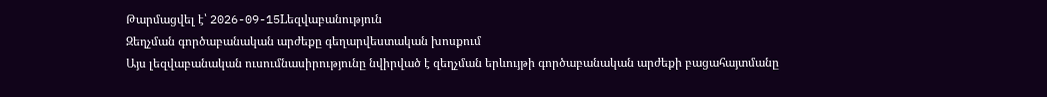Թարմացվել է՝ 2026-09-15Lեզվաբանություն
Զեղչման գործաբանական արժեքը գեղարվեստական խոսքում
Այս լեզվաբանական ուսումնասիրությունը նվիրված է զեղչման երևույթի գործաբանական արժեքի բացահայտմանը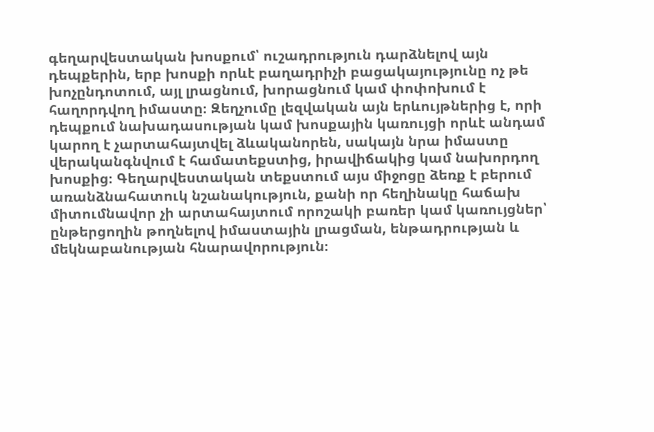գեղարվեստական խոսքում՝ ուշադրություն դարձնելով այն դեպքերին, երբ խոսքի որևէ բաղադրիչի բացակայությունը ոչ թե խոչընդոտում, այլ լրացնում, խորացնում կամ փոփոխում է հաղորդվող իմաստը։ Զեղչումը լեզվական այն երևույթներից է, որի դեպքում նախադասության կամ խոսքային կառույցի որևէ անդամ կարող է չարտահայտվել ձևականորեն, սակայն նրա իմաստը վերականգնվում է համատեքստից, իրավիճակից կամ նախորդող խոսքից։ Գեղարվեստական տեքստում այս միջոցը ձեռք է բերում առանձնահատուկ նշանակություն, քանի որ հեղինակը հաճախ միտումնավոր չի արտահայտում որոշակի բառեր կամ կառույցներ՝ ընթերցողին թողնելով իմաստային լրացման, ենթադրության և մեկնաբանության հնարավորություն։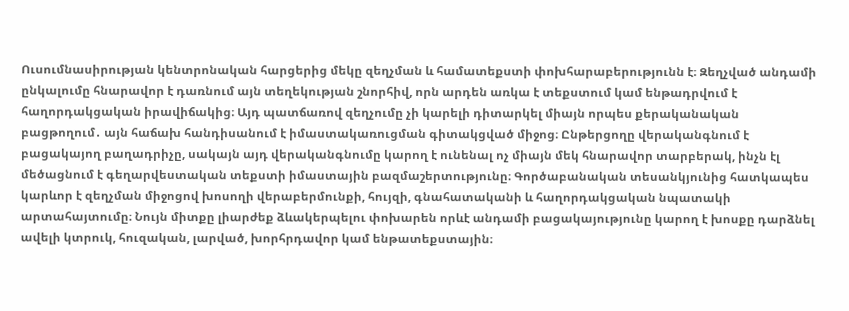Ուսումնասիրության կենտրոնական հարցերից մեկը զեղչման և համատեքստի փոխհարաբերությունն է։ Զեղչված անդամի ընկալումը հնարավոր է դառնում այն տեղեկության շնորհիվ, որն արդեն առկա է տեքստում կամ ենթադրվում է հաղորդակցական իրավիճակից։ Այդ պատճառով զեղչումը չի կարելի դիտարկել միայն որպես քերականական բացթողում․ այն հաճախ հանդիսանում է իմաստակառուցման գիտակցված միջոց։ Ընթերցողը վերականգնում է բացակայող բաղադրիչը, սակայն այդ վերականգնումը կարող է ունենալ ոչ միայն մեկ հնարավոր տարբերակ, ինչն էլ մեծացնում է գեղարվեստական տեքստի իմաստային բազմաշերտությունը։ Գործաբանական տեսանկյունից հատկապես կարևոր է զեղչման միջոցով խոսողի վերաբերմունքի, հույզի, գնահատականի և հաղորդակցական նպատակի արտահայտումը։ Նույն միտքը լիարժեք ձևակերպելու փոխարեն որևէ անդամի բացակայությունը կարող է խոսքը դարձնել ավելի կտրուկ, հուզական, լարված, խորհրդավոր կամ ենթատեքստային։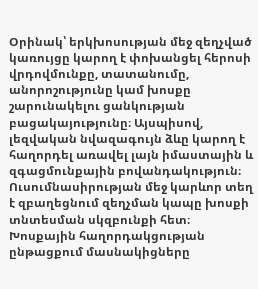Օրինակ՝ երկխոսության մեջ զեղչված կառույցը կարող է փոխանցել հերոսի վրդովմունքը, տատանումը, անորոշությունը կամ խոսքը շարունակելու ցանկության բացակայությունը։ Այսպիսով, լեզվական նվազագույն ձևը կարող է հաղորդել առավել լայն իմաստային և զգացմունքային բովանդակություն։ Ուսումնասիրության մեջ կարևոր տեղ է զբաղեցնում զեղչման կապը խոսքի տնտեսման սկզբունքի հետ։ Խոսքային հաղորդակցության ընթացքում մասնակիցները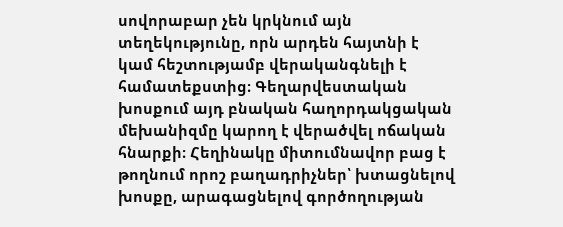սովորաբար չեն կրկնում այն տեղեկությունը, որն արդեն հայտնի է կամ հեշտությամբ վերականգնելի է համատեքստից։ Գեղարվեստական խոսքում այդ բնական հաղորդակցական մեխանիզմը կարող է վերածվել ոճական հնարքի։ Հեղինակը միտումնավոր բաց է թողնում որոշ բաղադրիչներ՝ խտացնելով խոսքը, արագացնելով գործողության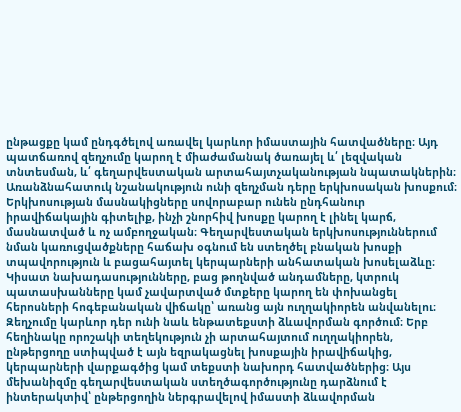ընթացքը կամ ընդգծելով առավել կարևոր իմաստային հատվածները։ Այդ պատճառով զեղչումը կարող է միաժամանակ ծառայել և՛ լեզվական տնտեսման, և՛ գեղարվեստական արտահայտչականության նպատակներին։ Առանձնահատուկ նշանակություն ունի զեղչման դերը երկխոսական խոսքում։ Երկխոսության մասնակիցները սովորաբար ունեն ընդհանուր իրավիճակային գիտելիք, ինչի շնորհիվ խոսքը կարող է լինել կարճ, մասնատված և ոչ ամբողջական։ Գեղարվեստական երկխոսություններում նման կառուցվածքները հաճախ օգնում են ստեղծել բնական խոսքի տպավորություն և բացահայտել կերպարների անհատական խոսելաձևը։ Կիսատ նախադասությունները, բաց թողնված անդամները, կտրուկ պատասխանները կամ չավարտված մտքերը կարող են փոխանցել հերոսների հոգեբանական վիճակը՝ առանց այն ուղղակիորեն անվանելու։ Զեղչումը կարևոր դեր ունի նաև ենթատեքստի ձևավորման գործում։ Երբ հեղինակը որոշակի տեղեկություն չի արտահայտում ուղղակիորեն, ընթերցողը ստիպված է այն եզրակացնել խոսքային իրավիճակից, կերպարների վարքագծից կամ տեքստի նախորդ հատվածներից։ Այս մեխանիզմը գեղարվեստական ստեղծագործությունը դարձնում է ինտերակտիվ՝ ընթերցողին ներգրավելով իմաստի ձևավորման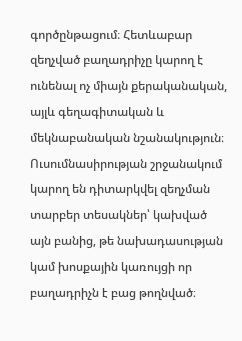գործընթացում։ Հետևաբար զեղչված բաղադրիչը կարող է ունենալ ոչ միայն քերականական, այլև գեղագիտական և մեկնաբանական նշանակություն։ Ուսումնասիրության շրջանակում կարող են դիտարկվել զեղչման տարբեր տեսակներ՝ կախված այն բանից, թե նախադասության կամ խոսքային կառույցի որ բաղադրիչն է բաց թողնված։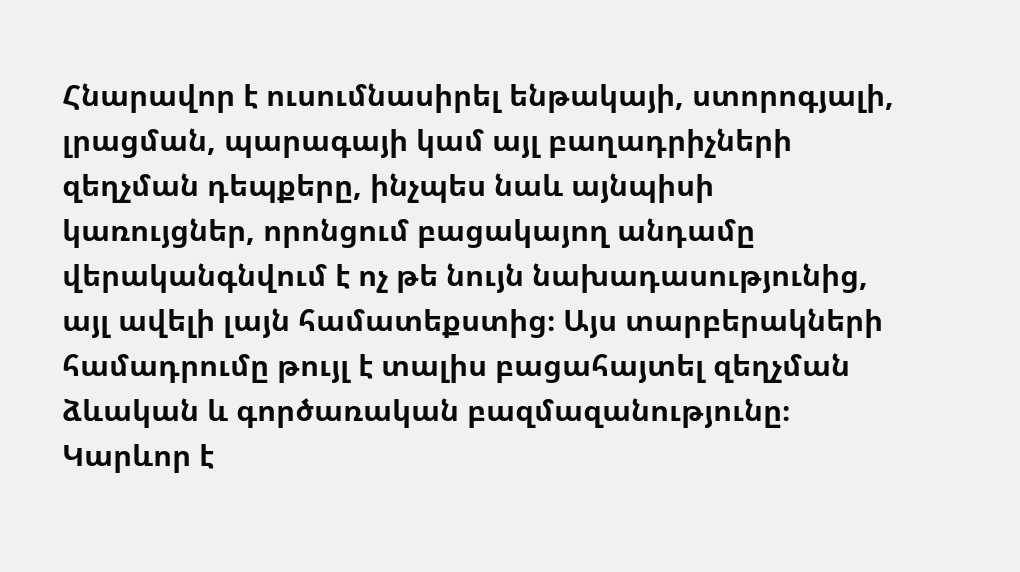Հնարավոր է ուսումնասիրել ենթակայի, ստորոգյալի, լրացման, պարագայի կամ այլ բաղադրիչների զեղչման դեպքերը, ինչպես նաև այնպիսի կառույցներ, որոնցում բացակայող անդամը վերականգնվում է ոչ թե նույն նախադասությունից, այլ ավելի լայն համատեքստից։ Այս տարբերակների համադրումը թույլ է տալիս բացահայտել զեղչման ձևական և գործառական բազմազանությունը։ Կարևոր է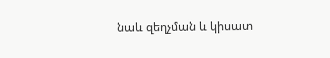նաև զեղչման և կիսատ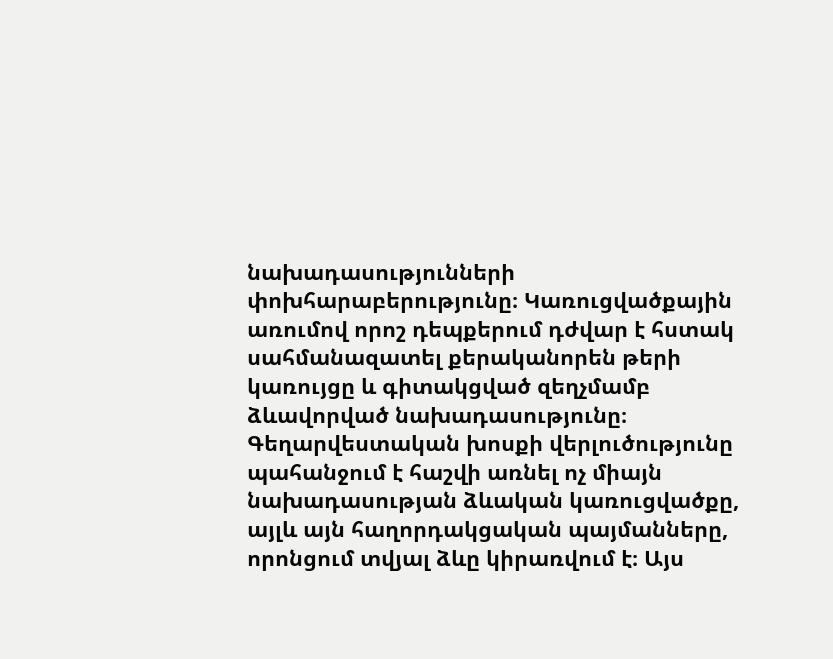նախադասությունների փոխհարաբերությունը։ Կառուցվածքային առումով որոշ դեպքերում դժվար է հստակ սահմանազատել քերականորեն թերի կառույցը և գիտակցված զեղչմամբ ձևավորված նախադասությունը։ Գեղարվեստական խոսքի վերլուծությունը պահանջում է հաշվի առնել ոչ միայն նախադասության ձևական կառուցվածքը, այլև այն հաղորդակցական պայմանները, որոնցում տվյալ ձևը կիրառվում է։ Այս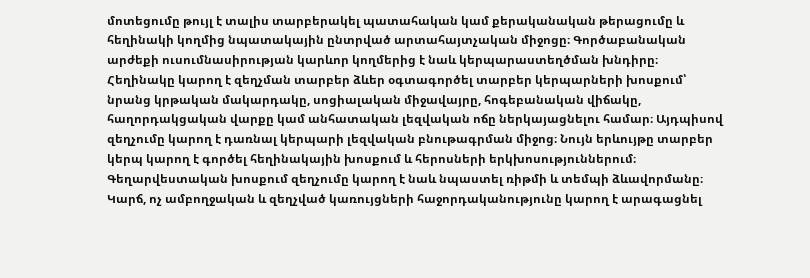մոտեցումը թույլ է տալիս տարբերակել պատահական կամ քերականական թերացումը և հեղինակի կողմից նպատակային ընտրված արտահայտչական միջոցը։ Գործաբանական արժեքի ուսումնասիրության կարևոր կողմերից է նաև կերպարաստեղծման խնդիրը։ Հեղինակը կարող է զեղչման տարբեր ձևեր օգտագործել տարբեր կերպարների խոսքում՝ նրանց կրթական մակարդակը, սոցիալական միջավայրը, հոգեբանական վիճակը, հաղորդակցական վարքը կամ անհատական լեզվական ոճը ներկայացնելու համար։ Այդպիսով զեղչումը կարող է դառնալ կերպարի լեզվական բնութագրման միջոց։ Նույն երևույթը տարբեր կերպ կարող է գործել հեղինակային խոսքում և հերոսների երկխոսություններում։ Գեղարվեստական խոսքում զեղչումը կարող է նաև նպաստել ռիթմի և տեմպի ձևավորմանը։ Կարճ, ոչ ամբողջական և զեղչված կառույցների հաջորդականությունը կարող է արագացնել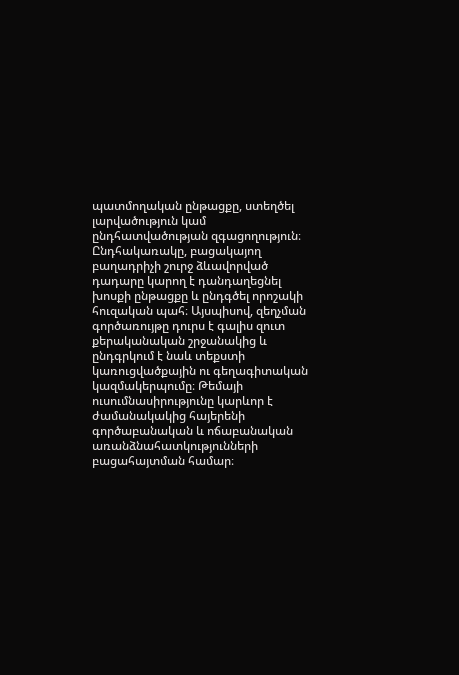պատմողական ընթացքը, ստեղծել լարվածություն կամ ընդհատվածության զգացողություն։ Ընդհակառակը, բացակայող բաղադրիչի շուրջ ձևավորված դադարը կարող է դանդաղեցնել խոսքի ընթացքը և ընդգծել որոշակի հուզական պահ։ Այսպիսով, զեղչման գործառույթը դուրս է գալիս զուտ քերականական շրջանակից և ընդգրկում է նաև տեքստի կառուցվածքային ու գեղագիտական կազմակերպումը։ Թեմայի ուսումնասիրությունը կարևոր է ժամանակակից հայերենի գործաբանական և ոճաբանական առանձնահատկությունների բացահայտման համար։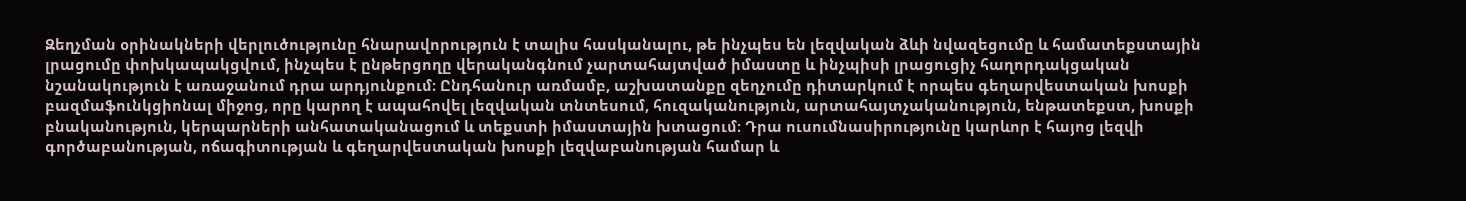Զեղչման օրինակների վերլուծությունը հնարավորություն է տալիս հասկանալու, թե ինչպես են լեզվական ձևի նվազեցումը և համատեքստային լրացումը փոխկապակցվում, ինչպես է ընթերցողը վերականգնում չարտահայտված իմաստը և ինչպիսի լրացուցիչ հաղորդակցական նշանակություն է առաջանում դրա արդյունքում։ Ընդհանուր առմամբ, աշխատանքը զեղչումը դիտարկում է որպես գեղարվեստական խոսքի բազմաֆունկցիոնալ միջոց, որը կարող է ապահովել լեզվական տնտեսում, հուզականություն, արտահայտչականություն, ենթատեքստ, խոսքի բնականություն, կերպարների անհատականացում և տեքստի իմաստային խտացում։ Դրա ուսումնասիրությունը կարևոր է հայոց լեզվի գործաբանության, ոճագիտության և գեղարվեստական խոսքի լեզվաբանության համար և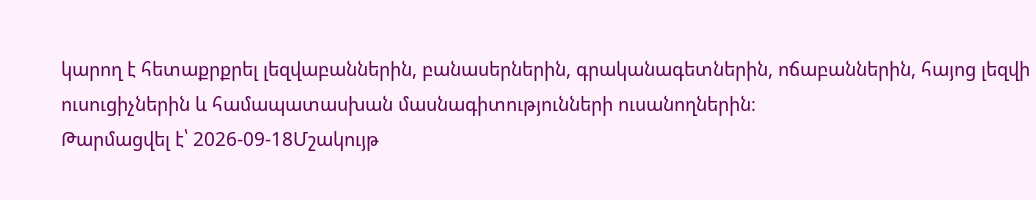կարող է հետաքրքրել լեզվաբաններին, բանասերներին, գրականագետներին, ոճաբաններին, հայոց լեզվի ուսուցիչներին և համապատասխան մասնագիտությունների ուսանողներին։
Թարմացվել է՝ 2026-09-18Մշակույթ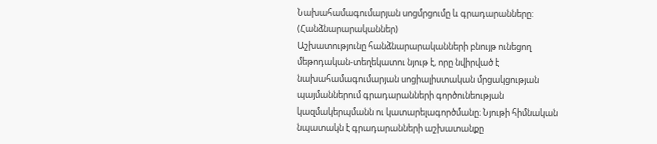Նախահամագումարյան սոցմրցումը և գրադարանները: (Հանձնարարականներ)
Աշխատությունը հանձնարարականների բնույթ ունեցող մեթոդական-տեղեկատու նյութ է, որը նվիրված է նախահամագումարյան սոցիալիստական մրցակցության պայմաններում գրադարանների գործունեության կազմակերպմանն ու կատարելագործմանը։ Նյութի հիմնական նպատակն է գրադարանների աշխատանքը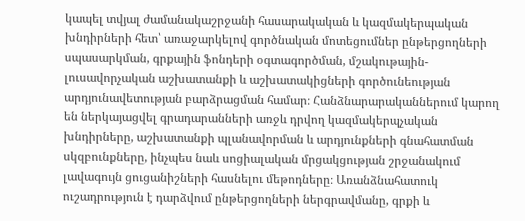կապել տվյալ ժամանակաշրջանի հասարակական և կազմակերպական խնդիրների հետ՝ առաջարկելով գործնական մոտեցումներ ընթերցողների սպասարկման, գրքային ֆոնդերի օգտագործման, մշակութային-լուսավորչական աշխատանքի և աշխատակիցների գործունեության արդյունավետության բարձրացման համար։ Հանձնարարականներում կարող են ներկայացվել գրադարանների առջև դրվող կազմակերպչական խնդիրները, աշխատանքի պլանավորման և արդյունքների գնահատման սկզբունքները, ինչպես նաև սոցիալական մրցակցության շրջանակում լավագույն ցուցանիշների հասնելու մեթոդները։ Առանձնահատուկ ուշադրություն է դարձվում ընթերցողների ներգրավմանը, գրքի և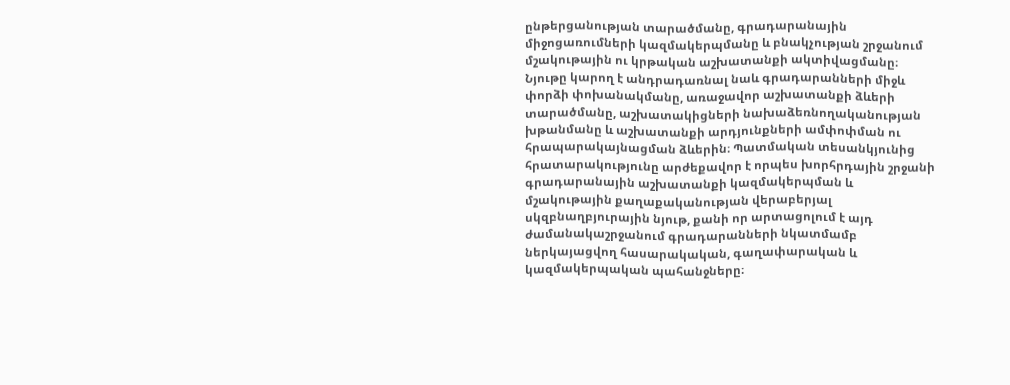ընթերցանության տարածմանը, գրադարանային միջոցառումների կազմակերպմանը և բնակչության շրջանում մշակութային ու կրթական աշխատանքի ակտիվացմանը։ Նյութը կարող է անդրադառնալ նաև գրադարանների միջև փորձի փոխանակմանը, առաջավոր աշխատանքի ձևերի տարածմանը, աշխատակիցների նախաձեռնողականության խթանմանը և աշխատանքի արդյունքների ամփոփման ու հրապարակայնացման ձևերին։ Պատմական տեսանկյունից հրատարակությունը արժեքավոր է որպես խորհրդային շրջանի գրադարանային աշխատանքի կազմակերպման և մշակութային քաղաքականության վերաբերյալ սկզբնաղբյուրային նյութ, քանի որ արտացոլում է այդ ժամանակաշրջանում գրադարանների նկատմամբ ներկայացվող հասարակական, գաղափարական և կազմակերպական պահանջները։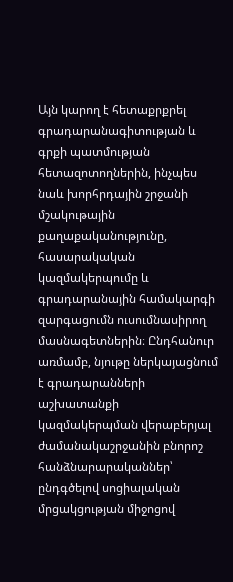Այն կարող է հետաքրքրել գրադարանագիտության և գրքի պատմության հետազոտողներին, ինչպես նաև խորհրդային շրջանի մշակութային քաղաքականությունը, հասարակական կազմակերպումը և գրադարանային համակարգի զարգացումն ուսումնասիրող մասնագետներին։ Ընդհանուր առմամբ, նյութը ներկայացնում է գրադարանների աշխատանքի կազմակերպման վերաբերյալ ժամանակաշրջանին բնորոշ հանձնարարականներ՝ ընդգծելով սոցիալական մրցակցության միջոցով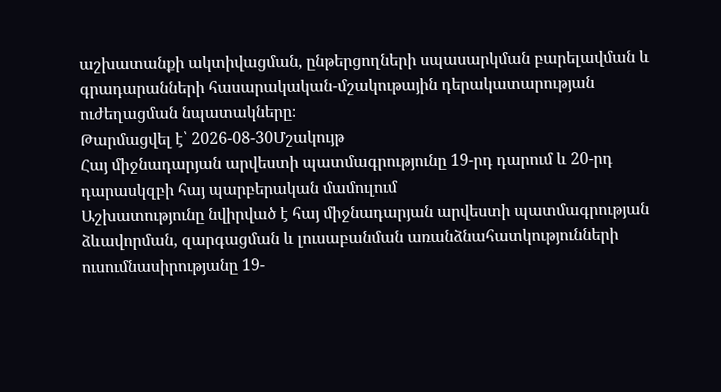աշխատանքի ակտիվացման, ընթերցողների սպասարկման բարելավման և գրադարանների հասարակական-մշակութային դերակատարության ուժեղացման նպատակները։
Թարմացվել է՝ 2026-08-30Մշակույթ
Հայ միջնադարյան արվեստի պատմագրությունը 19-րդ դարում և 20-րդ դարասկզբի հայ պարբերական մամուլում
Աշխատությունը նվիրված է հայ միջնադարյան արվեստի պատմագրության ձևավորման, զարգացման և լուսաբանման առանձնահատկությունների ուսումնասիրությանը 19-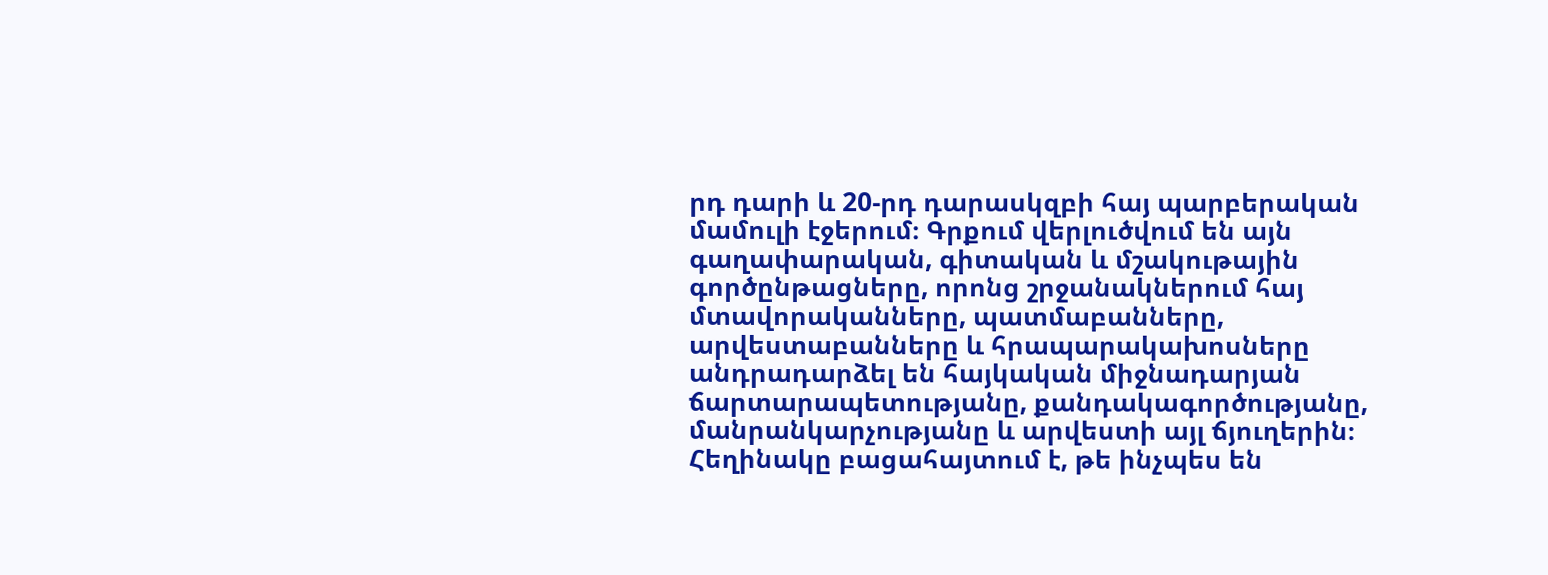րդ դարի և 20-րդ դարասկզբի հայ պարբերական մամուլի էջերում։ Գրքում վերլուծվում են այն գաղափարական, գիտական և մշակութային գործընթացները, որոնց շրջանակներում հայ մտավորականները, պատմաբանները, արվեստաբանները և հրապարակախոսները անդրադարձել են հայկական միջնադարյան ճարտարապետությանը, քանդակագործությանը, մանրանկարչությանը և արվեստի այլ ճյուղերին։ Հեղինակը բացահայտում է, թե ինչպես են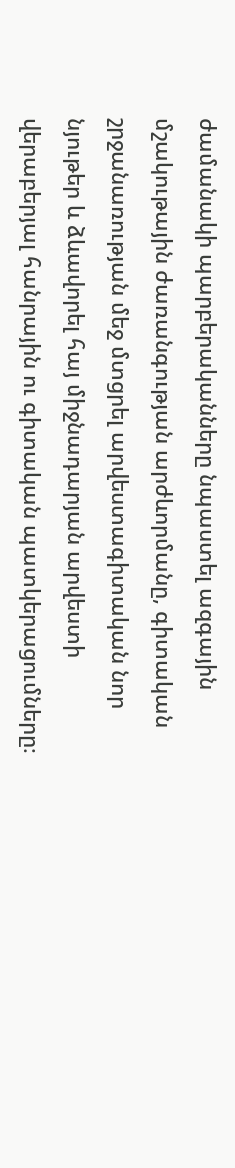ժամանակի պարբերականները նպաստել ազգային մշակութային ժառանգության արժևորմանը, գիտական շրջանառության մեջ մտցրել արվեստագիտական նոր նյութեր և ձևավորել հայ միջնադարյան արվեստի վերաբերյալ հանրային ու գիտական պատկերացումները։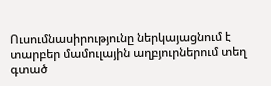Ուսումնասիրությունը ներկայացնում է տարբեր մամուլային աղբյուրներում տեղ գտած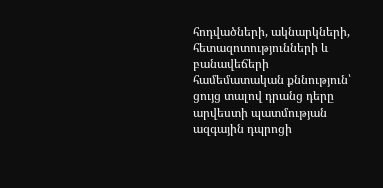հոդվածների, ակնարկների, հետազոտությունների և բանավեճերի համեմատական քննություն՝ ցույց տալով դրանց դերը արվեստի պատմության ազգային դպրոցի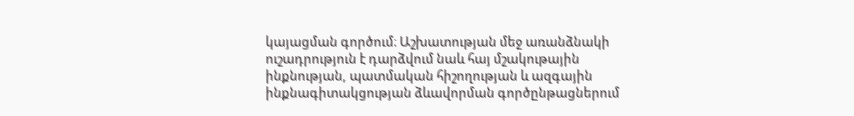կայացման գործում։ Աշխատության մեջ առանձնակի ուշադրություն է դարձվում նաև հայ մշակութային ինքնության, պատմական հիշողության և ազգային ինքնագիտակցության ձևավորման գործընթացներում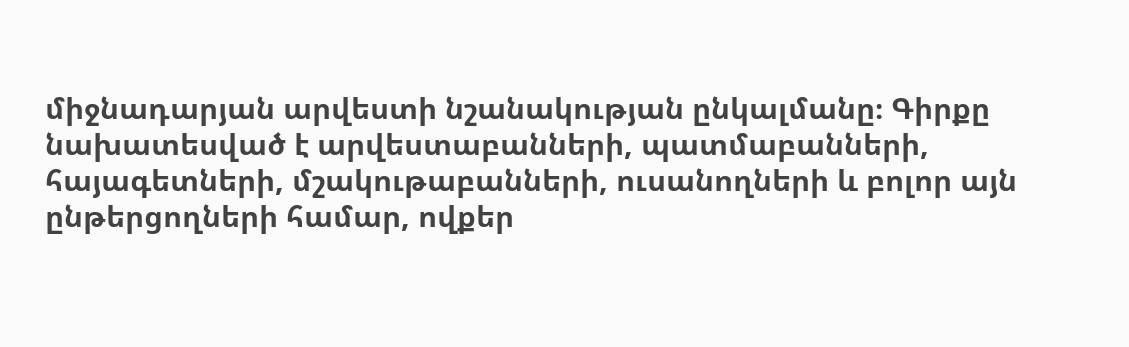միջնադարյան արվեստի նշանակության ընկալմանը։ Գիրքը նախատեսված է արվեստաբանների, պատմաբանների, հայագետների, մշակութաբանների, ուսանողների և բոլոր այն ընթերցողների համար, ովքեր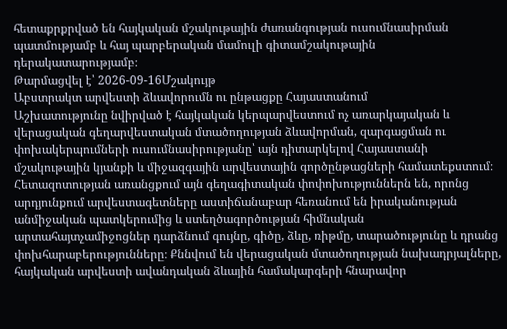հետաքրքրված են հայկական մշակութային ժառանգության ուսումնասիրման պատմությամբ և հայ պարբերական մամուլի գիտամշակութային դերակատարությամբ։
Թարմացվել է՝ 2026-09-16Մշակույթ
Աբստրակտ արվեստի ձևավորումն ու ընթացքը Հայաստանում
Աշխատությունը նվիրված է հայկական կերպարվեստում ոչ առարկայական և վերացական գեղարվեստական մտածողության ձևավորման, զարգացման ու փոխակերպումների ուսումնասիրությանը՝ այն դիտարկելով Հայաստանի մշակութային կյանքի և միջազգային արվեստային գործընթացների համատեքստում։ Հետազոտության առանցքում այն գեղագիտական փոփոխություններն են, որոնց արդյունքում արվեստագետները աստիճանաբար հեռանում են իրականության անմիջական պատկերումից և ստեղծագործության հիմնական արտահայտչամիջոցներ դարձնում գույնը, գիծը, ձևը, ռիթմը, տարածությունը և դրանց փոխհարաբերությունները։ Քննվում են վերացական մտածողության նախադրյալները, հայկական արվեստի ավանդական ձևային համակարգերի հնարավոր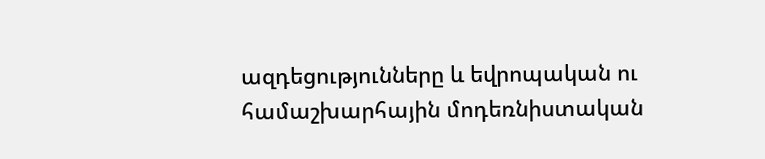ազդեցությունները և եվրոպական ու համաշխարհային մոդեռնիստական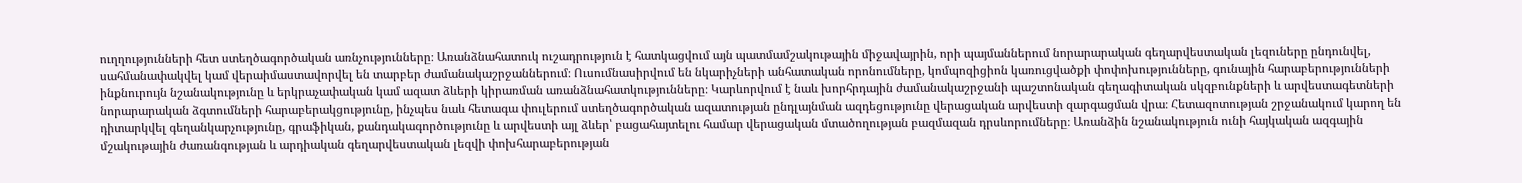ուղղությունների հետ ստեղծագործական առնչությունները։ Առանձնահատուկ ուշադրություն է հատկացվում այն պատմամշակութային միջավայրին, որի պայմաններում նորարարական գեղարվեստական լեզուները ընդունվել, սահմանափակվել կամ վերաիմաստավորվել են տարբեր ժամանակաշրջաններում։ Ուսումնասիրվում են նկարիչների անհատական որոնումները, կոմպոզիցիոն կառուցվածքի փոփոխությունները, գունային հարաբերությունների ինքնուրույն նշանակությունը և երկրաչափական կամ ազատ ձևերի կիրառման առանձնահատկությունները։ Կարևորվում է նաև խորհրդային ժամանակաշրջանի պաշտոնական գեղագիտական սկզբունքների և արվեստագետների նորարարական ձգտումների հարաբերակցությունը, ինչպես նաև հետագա փուլերում ստեղծագործական ազատության ընդլայնման ազդեցությունը վերացական արվեստի զարգացման վրա։ Հետազոտության շրջանակում կարող են դիտարկվել գեղանկարչությունը, գրաֆիկան, քանդակագործությունը և արվեստի այլ ձևեր՝ բացահայտելու համար վերացական մտածողության բազմազան դրսևորումները։ Առանձին նշանակություն ունի հայկական ազգային մշակութային ժառանգության և արդիական գեղարվեստական լեզվի փոխհարաբերության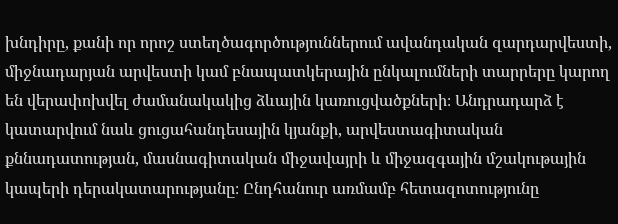խնդիրը, քանի որ որոշ ստեղծագործություններում ավանդական զարդարվեստի, միջնադարյան արվեստի կամ բնապատկերային ընկալումների տարրերը կարող են վերափոխվել ժամանակակից ձևային կառուցվածքների։ Անդրադարձ է կատարվում նաև ցուցահանդեսային կյանքի, արվեստագիտական քննադատության, մասնագիտական միջավայրի և միջազգային մշակութային կապերի դերակատարությանը։ Ընդհանուր առմամբ հետազոտությունը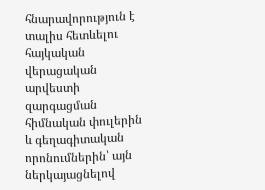հնարավորություն է տալիս հետևելու հայկական վերացական արվեստի զարգացման հիմնական փուլերին և գեղագիտական որոնումներին՝ այն ներկայացնելով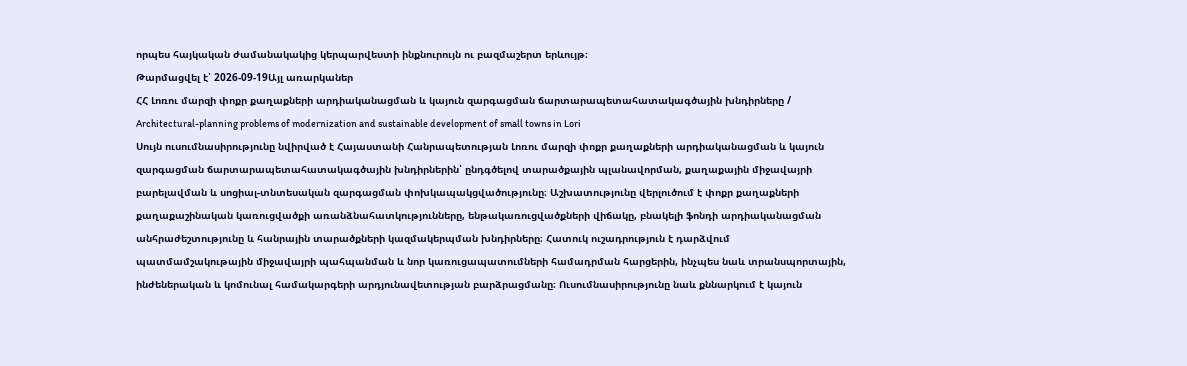որպես հայկական ժամանակակից կերպարվեստի ինքնուրույն ու բազմաշերտ երևույթ։
Թարմացվել է՝ 2026-09-19Այլ առարկաներ
ՀՀ Լոռու մարզի փոքր քաղաքների արդիականացման և կայուն զարգացման ճարտարապետահատակագծային խնդիրները / Architectural-planning problems of modernization and sustainable development of small towns in Lori
Սույն ուսումնասիրությունը նվիրված է Հայաստանի Հանրապետության Լոռու մարզի փոքր քաղաքների արդիականացման և կայուն զարգացման ճարտարապետահատակագծային խնդիրներին՝ ընդգծելով տարածքային պլանավորման, քաղաքային միջավայրի բարելավման և սոցիալ-տնտեսական զարգացման փոխկապակցվածությունը։ Աշխատությունը վերլուծում է փոքր քաղաքների քաղաքաշինական կառուցվածքի առանձնահատկությունները, ենթակառուցվածքների վիճակը, բնակելի ֆոնդի արդիականացման անհրաժեշտությունը և հանրային տարածքների կազմակերպման խնդիրները։ Հատուկ ուշադրություն է դարձվում պատմամշակութային միջավայրի պահպանման և նոր կառուցապատումների համադրման հարցերին, ինչպես նաև տրանսպորտային, ինժեներական և կոմունալ համակարգերի արդյունավետության բարձրացմանը։ Ուսումնասիրությունը նաև քննարկում է կայուն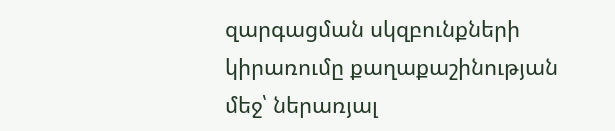զարգացման սկզբունքների կիրառումը քաղաքաշինության մեջ՝ ներառյալ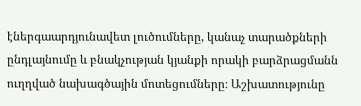էներգաարդյունավետ լուծումները, կանաչ տարածքների ընդլայնումը և բնակչության կյանքի որակի բարձրացմանն ուղղված նախագծային մոտեցումները։ Աշխատությունը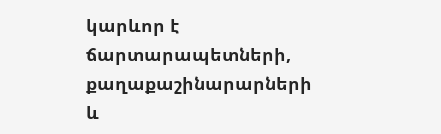կարևոր է ճարտարապետների, քաղաքաշինարարների և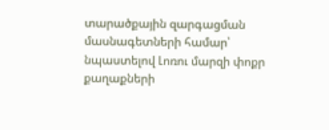տարածքային զարգացման մասնագետների համար՝ նպաստելով Լոռու մարզի փոքր քաղաքների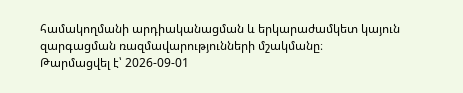համակողմանի արդիականացման և երկարաժամկետ կայուն զարգացման ռազմավարությունների մշակմանը։
Թարմացվել է՝ 2026-09-01